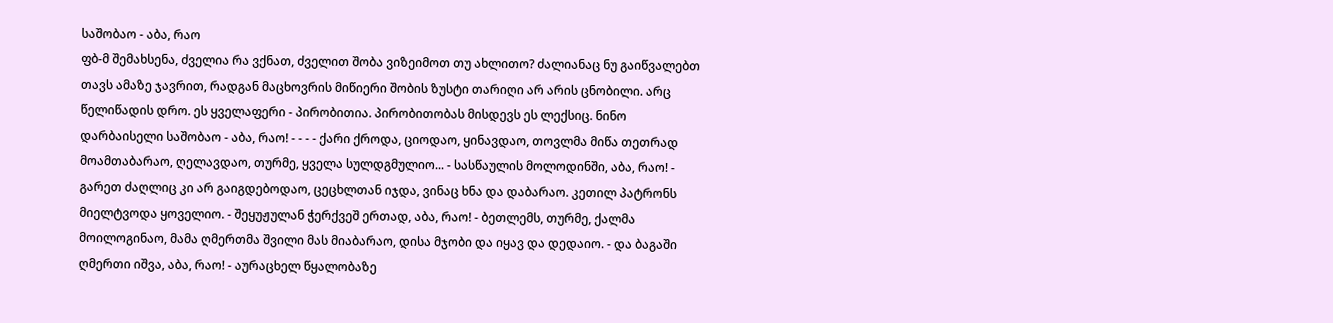საშობაო - აბა, რაო
ფბ-მ შემახსენა, ძველია რა ვქნათ, ძველით შობა ვიზეიმოთ თუ ახლითო? ძალიანაც ნუ გაიწვალებთ თავს ამაზე ჯავრით, რადგან მაცხოვრის მიწიერი შობის ზუსტი თარიღი არ არის ცნობილი. არც წელიწადის დრო. ეს ყველაფერი - პირობითია. პირობითობას მისდევს ეს ლექსიც. ნინო დარბაისელი საშობაო - აბა, რაო! - - - - ქარი ქროდა, ციოდაო, ყინავდაო, თოვლმა მიწა თეთრად მოამთაბარაო, ღელავდაო, თურმე, ყველა სულდგმულიო... - სასწაულის მოლოდინში, აბა, რაო! - გარეთ ძაღლიც კი არ გაიგდებოდაო, ცეცხლთან იჯდა, ვინაც ხნა და დაბარაო. კეთილ პატრონს მიელტვოდა ყოველიო. - შეყუჟულან ჭერქვეშ ერთად, აბა, რაო! - ბეთლემს, თურმე, ქალმა მოილოგინაო, მამა ღმერთმა შვილი მას მიაბარაო, დისა მჯობი და იყავ და დედაიო. - და ბაგაში ღმერთი იშვა, აბა, რაო! - აურაცხელ წყალობაზე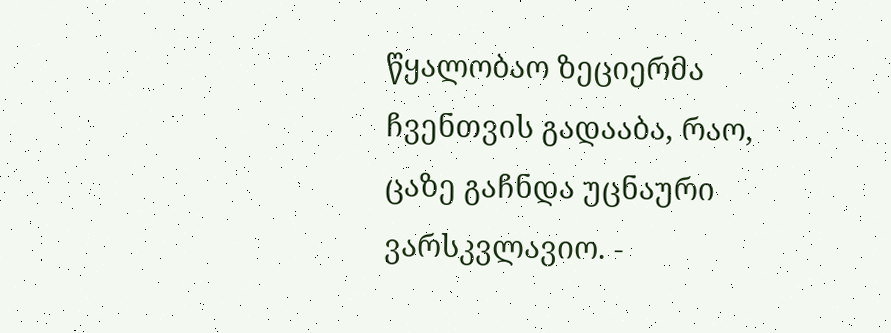წყალობაო ზეციერმა ჩვენთვის გადააბა, რაო, ცაზე გაჩნდა უცნაური ვარსკვლავიო. -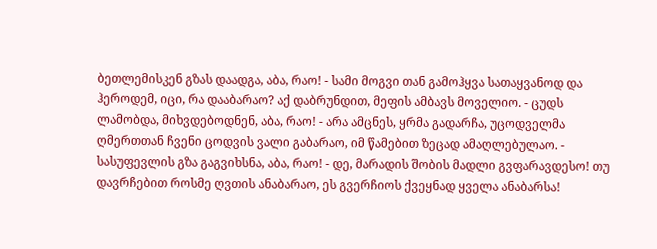ბეთლემისკენ გზას დაადგა, აბა, რაო! - სამი მოგვი თან გამოჰყვა სათაყვანოდ და ჰეროდემ, იცი, რა დააბარაო? აქ დაბრუნდით, მეფის ამბავს მოველიო. - ცუდს ლამობდა, მიხვდებოდნენ, აბა, რაო! - არა ამცნეს, ყრმა გადარჩა, უცოდველმა ღმერთთან ჩვენი ცოდვის ვალი გაბარაო, იმ წამებით ზეცად ამაღლებულაო. - სასუფევლის გზა გაგვიხსნა, აბა, რაო! - დე, მარადის შობის მადლი გვფარავდესო! თუ დავრჩებით როსმე ღვთის ანაბარაო, ეს გვერჩიოს ქვეყნად ყველა ანაბარსა!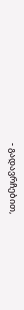- გადავრჩებით,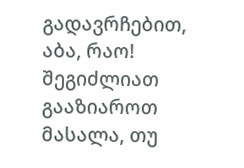გადავრჩებით, აბა, რაო!
შეგიძლიათ გააზიაროთ მასალა, თუ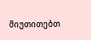მიუთითებთ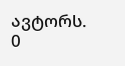ავტორს.
0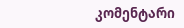კომენტარი